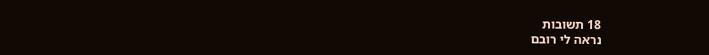18 תשובות
נראה לי רובם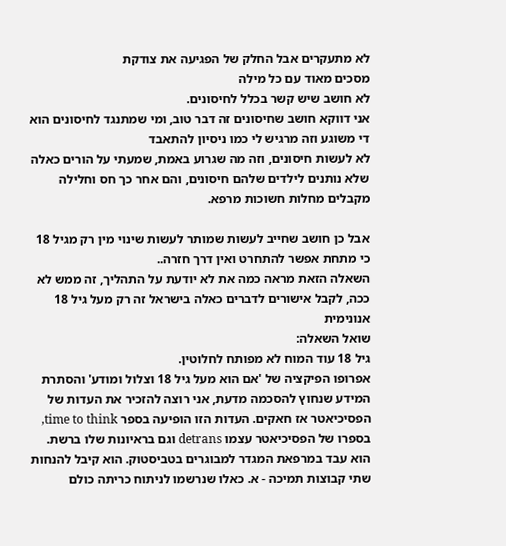לא מתעקרים אבל החלק של הפגיעה את צודקת
מסכים מאוד עם כל מילה
לא חושב שיש קשר בכלל לחיסונים.
אני דווקא חושב שחיסונים זה דבר טוב, ומי שמתנגד לחיסונים הוא די משוגע וזה מרגיש לי כמו ניסיון להתאבד
לא לעשות חיסונים, וזה מה שגרוע באמת, שמעתי על הורים כאלה שלא נותנים לילדים שלהם חיסונים, והם אחר כך חס וחלילה מקבלים מחלות חשוכות מרפא.

אבל כן חושב שחייב לעשות שמותר לעשות שינוי מין רק מגיל 18
כי מתחת אפשר להתחרט ואין דרך חזרה..
השאלה הזאת מראה כמה את לא יודעת על התהליך, זה ממש לא ככה, לקבל אישורים לדברים כאלה בישראל זה רק מעל גיל 18
אנונימית
שואל השאלה:
גיל 18 עוד המוח לא מפותח לחלוטין.
אפרופו הפיקציה של 'אם הוא מעל גיל 18 וצלול ומודע' והסתרת המידע שנחוץ להסכמה מדעת, אני רוצה להזכיר את העדות של הפסיכיאטר אז חאקים. העדות הזו הופיעה בספר time to think, בספרו של הפסיכיאטר עצמו detrans וגם בראיונות שלו ברשת.
הוא עבד במרפאת המגדר למבוגרים בטביסטוק. הוא קיבל להנחות שתי קבוצות תמיכה - א. כאלו שנרשמו לניתוח כריתה כולם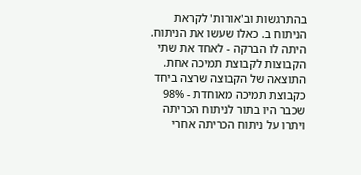בהתרגשות וב'אורות' לקראת הניתוח ב. כאלו שעשו את הניתוח.
היתה לו הברקה - לאחד את שתי הקבוצות לקבוצת תמיכה אחת.
התוצאה של הקבוצה שרצה ביחד כקבוצת תמיכה מאוחדת - 98% שכבר היו בתור לניתוח הכריתה ויתרו על ניתוח הכריתה אחרי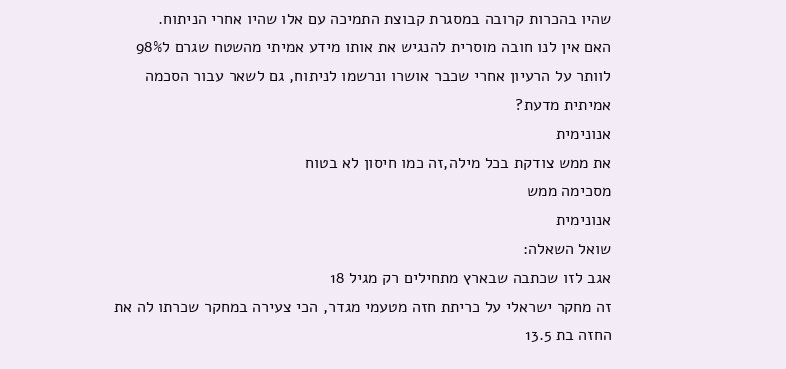שהיו בהכרות קרובה במסגרת קבוצת התמיכה עם אלו שהיו אחרי הניתוח.
האם אין לנו חובה מוסרית להנגיש את אותו מידע אמיתי מהשטח שגרם ל98% לוותר על הרעיון אחרי שכבר אושרו ונרשמו לניתוח, גם לשאר עבור הסכמה אמיתית מדעת?
אנונימית
את ממש צודקת בכל מילה,זה כמו חיסון לא בטוח
מסכימה ממש
אנונימית
שואל השאלה:
אגב לזו שכתבה שבארץ מתחילים רק מגיל 18
זה מחקר ישראלי על כריתת חזה מטעמי מגדר, הכי צעירה במחקר שכרתו לה את החזה בת 13.5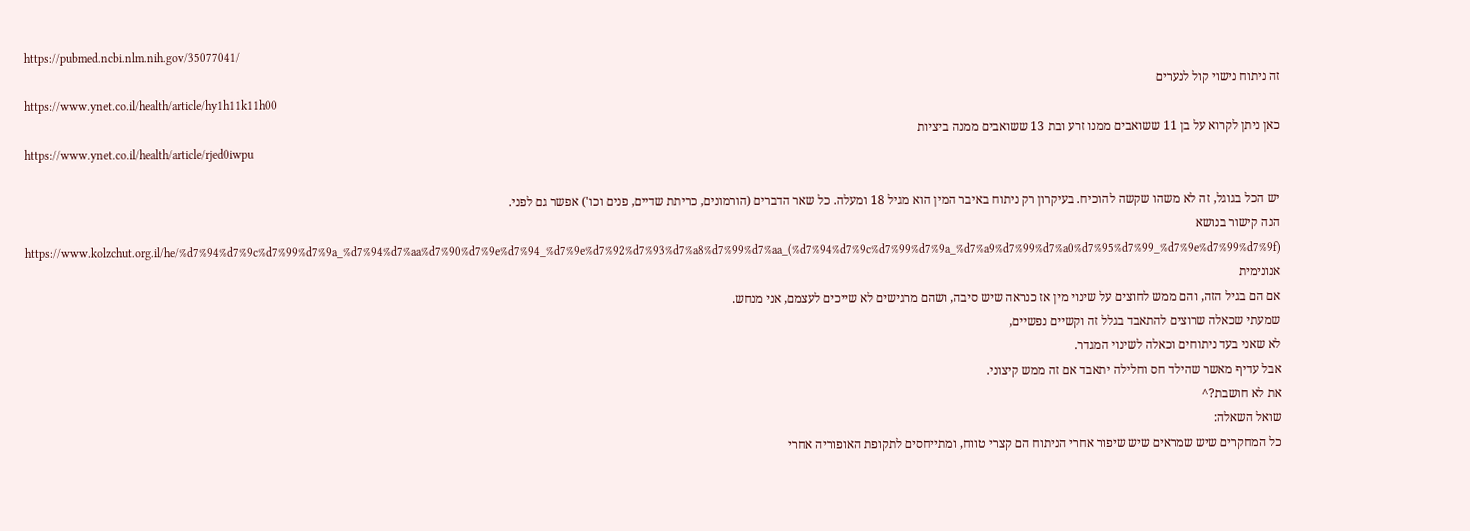https://pubmed.ncbi.nlm.nih.gov/35077041/
זה ניתוח נישוי קול לנערים
https://www.ynet.co.il/health/article/hy1h11k11h00
כאן ניתן לקרוא על בן 11 ששואבים ממנו זרע ובת 13 ששואבים ממנה ביציות
https://www.ynet.co.il/health/article/rjed0iwpu

יש הכל בגוגל, זה לא משהו שקשה להוכיח. בעיקרון רק ניתוח באיבר המין הוא מגיל 18 ומעלה. כל שאר הדברים (הורמונים, כריתת שדיים, פנים וכו') אפשר גם לפני.
הנה קישור בנושא
https://www.kolzchut.org.il/he/%d7%94%d7%9c%d7%99%d7%9a_%d7%94%d7%aa%d7%90%d7%9e%d7%94_%d7%9e%d7%92%d7%93%d7%a8%d7%99%d7%aa_(%d7%94%d7%9c%d7%99%d7%9a_%d7%a9%d7%99%d7%a0%d7%95%d7%99_%d7%9e%d7%99%d7%9f)
אנונימית
אם הם בגיל הזה, והם ממש לחוצים על שינוי מין אז כנראה שיש סיבה, ושהם מרגישים לא שייכים לעצמם, אני מנחש.
שמעתי שכאלה שרוצים להתאבד בגלל זה וקשיים נפשיים,
לא שאני בעד ניתוחים וכאלה לשינוי המגדר.
אבל עדיף מאשר שהילד חס וחלילה יתאבד אם זה ממש קיצוני.
את לא חושבת?^
שואל השאלה:
כל המחקרים שיש שמראים שיש שיפור אחרי הניתוח הם קצרי טווח, ומתייחסים לתקופת האופוריה אחרי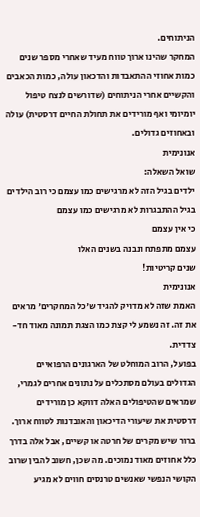הניתוחים.
המחקר שהינו ארוך טווח מעיד שאחרי מספר שנים כמות אחוזי ההתאבדות והדכאון עולה, כמות הכאבים והקשיים אחרי הניתוחים (שדורשים לנצח טיפול יומיומי ואף מורידים את תחולת החיים דרסטית) עולה ובאחוזים גדולים.
אנונימית
שואל השאלה:
ילדים בגיל הזה לא מרגישים כמו עצמם כי רוב הילדים בגיל ההתבגרות לא מרגישים כמו עצמם
כי אין עצמם
עצמם מתפתח ונבנה בשנים האלו
שנים קריטיות!
אנונימית
האמת שזה לא מדויק להגיד ש'כל המחקרים' מראים את זה. זה נשמע לי קצת כמו הצגת תמונה מאוד חד-צדדית.
בפועל, הרוב המוחלט של הארגונים הרפואיים הגדולים בעולם מסתכלים על נתונים אחרים לגמרי, שמראים שהטיפולים האלה דווקא כן מורידים דרסטית את שיעורי הדיכאון והאובדנות לטווח ארוך.
ברור שיש מקרים של חרטה או קשיים, אבל אלה בדרך כלל אחוזים מאוד נמוכים. מה שכן, חשוב להבין שרוב הקושי הנפשי שאנשים טרנסים חווים לא מגיע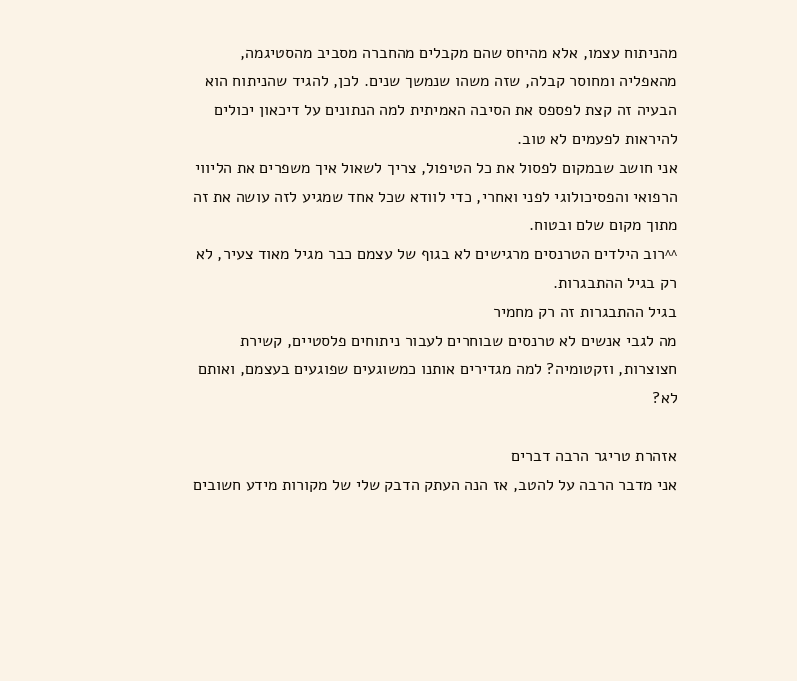מהניתוח עצמו, אלא מהיחס שהם מקבלים מהחברה מסביב מהסטיגמה, מהאפליה ומחוסר קבלה, שזה משהו שנמשך שנים. לכן, להגיד שהניתוח הוא הבעיה זה קצת לפספס את הסיבה האמיתית למה הנתונים על דיכאון יכולים להיראות לפעמים לא טוב.
אני חושב שבמקום לפסול את כל הטיפול, צריך לשאול איך משפרים את הליווי הרפואי והפסיכולוגי לפני ואחרי, כדי לוודא שכל אחד שמגיע לזה עושה את זה מתוך מקום שלם ובטוח.
^^רוב הילדים הטרנסים מרגישים לא בגוף של עצמם כבר מגיל מאוד צעיר, לא רק בגיל ההתבגרות.
בגיל ההתבגרות זה רק מחמיר
מה לגבי אנשים לא טרנסים שבוחרים לעבור ניתוחים פלסטיים, קשירת חצוצרות, וזקטומיה? למה מגדירים אותנו כמשוגעים שפוגעים בעצמם, ואותם לא?

אזהרת טריגר הרבה דברים
אני מדבר הרבה על להטב, אז הנה העתק הדבק שלי של מקורות מידע חשובים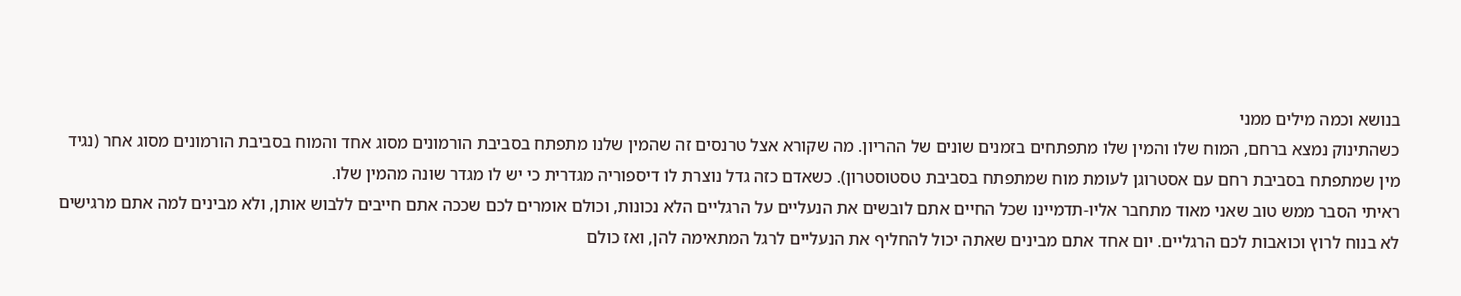בנושא וכמה מילים ממני
כשהתינוק נמצא ברחם, המוח שלו והמין שלו מתפתחים בזמנים שונים של ההריון. מה שקורא אצל טרנסים זה שהמין שלנו מתפתח בסביבת הורמונים מסוג אחד והמוח בסביבת הורמונים מסוג אחר (נגיד מין שמתפתח בסביבת רחם עם אסטרוגן לעומת מוח שמתפתח בסביבת טסטוסטרון). כשאדם כזה גדל נוצרת לו דיספוריה מגדרית כי יש לו מגדר שונה מהמין שלו.
ראיתי הסבר ממש טוב שאני מאוד מתחבר אליו-תדמיינו שכל החיים אתם לובשים את הנעליים על הרגליים הלא נכונות, וכולם אומרים לכם שככה אתם חייבים ללבוש אותן, ולא מבינים למה אתם מרגישים לא בנוח לרוץ וכואבות לכם הרגליים. יום אחד אתם מבינים שאתה יכול להחליף את הנעליים לרגל המתאימה להן, ואז כולם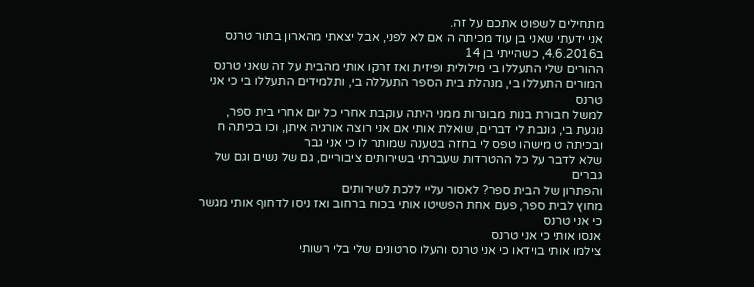מתחילים לשפוט אתכם על זה.
אני ידעתי שאני בן עוד מכיתה ה אם לא לפני, אבל יצאתי מהארון בתור טרנס ב4.6.2016, כשהייתי בן 14
ההורים שלי התעללו בי מילולית ופיזית ואז זרקו אותי מהבית על זה שאני טרנס
המורים התעללו בי, מנהלת בית הספר התעללה בי, ותלמידים התעללו בי כי אני טרנס
למשל חבורת בנות מבוגרות ממני היתה עוקבת אחרי כל יום אחרי בית ספר, נוגעת בי, גונבת לי דברים, שואלת אותי אם אני רוצה אורגיה איתן, וכו בכיתה ח
ובכיתה ט מישהו טפס לי בחזה בטענה שמותר לו כי אני גבר
שלא לדבר על כל ההטרדות שעברתי בשירותים ציבוריים, גם של נשים וגם של גברים
והפתרון של הבית ספר? לאסור עליי ללכת לשירותים
מחוץ לבית ספר, פעם אחת הפשיטו אותי בכוח ברחוב ואז ניסו לדחוף אותי מגשר כי אני טרנס
אנסו אותי כי אני טרנס
צילמו אותי בוידאו כי אני טרנס והעלו סרטונים שלי בלי רשותי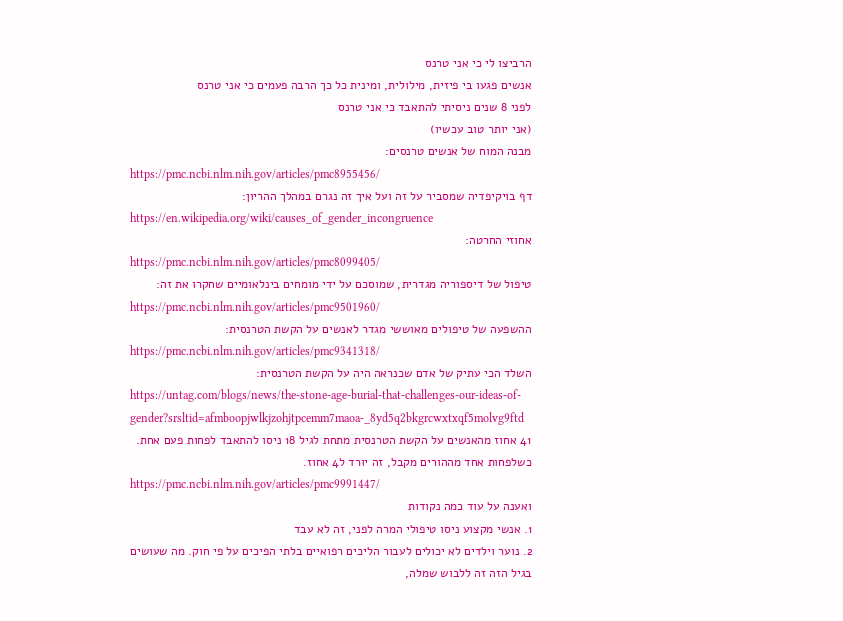הרביצו לי כי אני טרנס
אנשים פגעו בי פיזית, מילולית, ומינית כל כך הרבה פעמים כי אני טרנס
לפני 8 שנים ניסיתי להתאבד כי אני טרנס
(אני יותר טוב עכשיו)
מבנה המוח של אנשים טרנסים:
https://pmc.ncbi.nlm.nih.gov/articles/pmc8955456/
דף בויקיפדיה שמסביר על זה ועל איך זה נגרם במהלך ההריון:
https://en.wikipedia.org/wiki/causes_of_gender_incongruence
אחוזי החרטה:
https://pmc.ncbi.nlm.nih.gov/articles/pmc8099405/
טיפול של דיספוריה מגדרית, שמוסכם על ידי מומחים בינלאומיים שחקרו את זה:
https://pmc.ncbi.nlm.nih.gov/articles/pmc9501960/
ההשפעה של טיפולים מאוששי מגדר לאנשים על הקשת הטרנסית:
https://pmc.ncbi.nlm.nih.gov/articles/pmc9341318/
השלד הכי עתיק של אדם שכנראה היה על הקשת הטרנסית:
https://untag.com/blogs/news/the-stone-age-burial-that-challenges-our-ideas-of-gender?srsltid=afmboopjwlkjzohjtpcemm7maoa-_8yd5q2bkgrcwxtxqf5molvg9ftd
41 אחוז מהאנשים על הקשת הטרנסית מתחת לגיל 18 ניסו להתאבד לפחות פעם אחת. כשלפחות אחד מההורים מקבל, זה יורד ל4 אחוז.
https://pmc.ncbi.nlm.nih.gov/articles/pmc9991447/
ואענה על עוד כמה נקודות
1. אנשי מקצוע ניסו טיפולי המרה לפני, זה לא עבד
2. נוער וילדים לא יכולים לעבור הליכים רפואיים בלתי הפיכים על פי חוק. מה שעושים בגיל הזה זה ללבוש שמלה,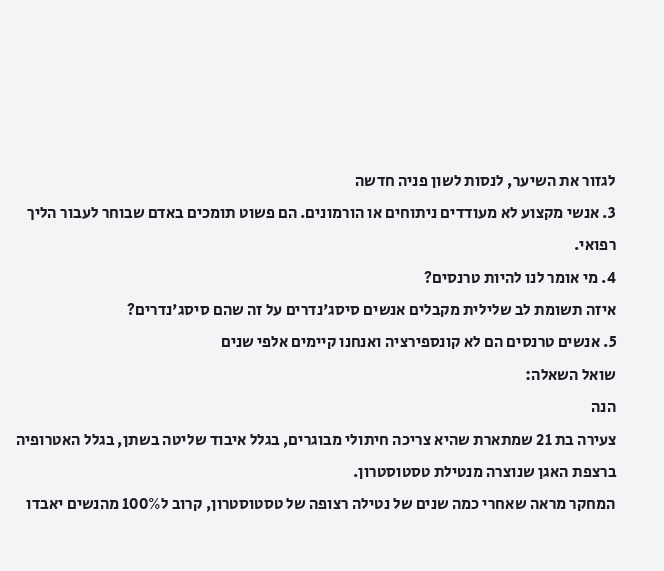לגזור את השיער, לנסות לשון פניה חדשה
3. אנשי מקצוע לא מעודדים ניתוחים או הורמונים. הם פשוט תומכים באדם שבוחר לעבור הליך רפואי.
4. מי אומר לנו להיות טרנסים?
איזה תשומת לב שלילית מקבלים אנשים סיסג'נדרים על זה שהם סיסג'נדרים?
5. אנשים טרנסים הם לא קונספירציה ואנחנו קיימים אלפי שנים
שואל השאלה:
הנה
צעירה בת 21 שמתארת שהיא צריכה חיתולי מבוגרים, בגלל איבוד שליטה בשתן, בגלל האטרופיה ברצפת האגן שנוצרה מנטילת טסטוסטרון.
המחקר מראה שאחרי כמה שנים של נטילה רצופה של טסטוסטרון, קרוב ל100% מהנשים יאבדו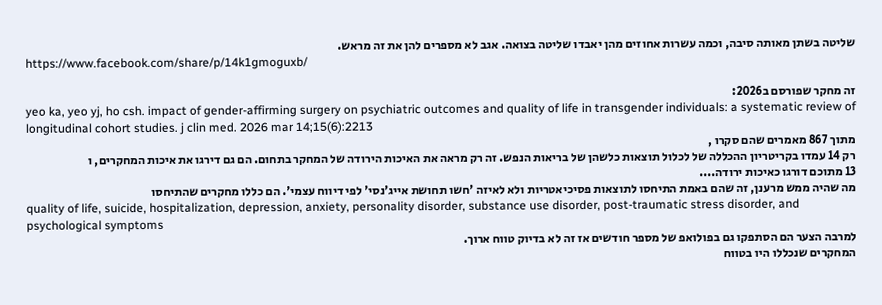שליטה בשתן מאותה סיבה, וכמה עשרות אחוזים מהן יאבדו שליטה בצואה. אגב לא מספרים להן את זה מראש.
https://www.facebook.com/share/p/14k1gmoguxb/

זה מחקר שפורסם ב2026:
yeo ka, yeo yj, ho csh. impact of gender-affirming surgery on psychiatric outcomes and quality of life in transgender individuals: a systematic review of longitudinal cohort studies. j clin med. 2026 mar 14;15(6):2213
מתוך 867 מאמרים שהם סקרו ,
רק 14 עמדו בקריטריון ההכללה של לכלול תוצאות כלשהן של בריאות הנפש. זה רק מראה את האיכות הירודה של המחקר בתחום. הם גם דירגו את איכות המחקרים, ו
13 מתוכם דורגו כאיכות ירודה....
מה שהיה ממש מרענן, זה שהם באמת התיחסו לתוצאות פסיכיאטריות ולא לאיזה 'חשו תחושת אייג'נסי' לפי דיווח עצמי'. הם כללו מחקרים שהתיחסו
quality of life, suicide, hospitalization, depression, anxiety, personality disorder, substance use disorder, post-traumatic stress disorder, and psychological symptoms
למרבה הצער הם הסתפקו גם בפולואפ של מספר חודשים אז זה לא בדיוק טווח ארוך.
המחקרים שנכללו היו בטווח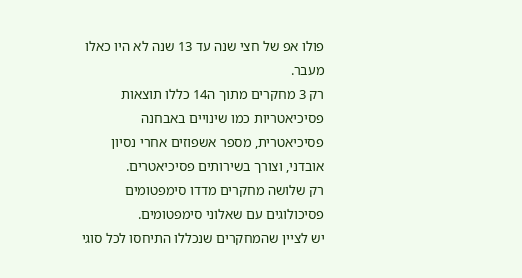פולו אפ של חצי שנה עד 13 שנה לא היו כאלו מעבר.
רק 3 מחקרים מתוך ה14 כללו תוצאות פסיכיאטריות כמו שינויים באבחנה פסיכיאטרית, מספר אשפוזים אחרי נסיון אובדני, וצורך בשירותים פסיכיאטרים.
רק שלושה מחקרים מדדו סימפטומים פסיכולוגים עם שאלוני סימפטומים.
יש לציין שהמחקרים שנכללו התיחסו לכל סוגי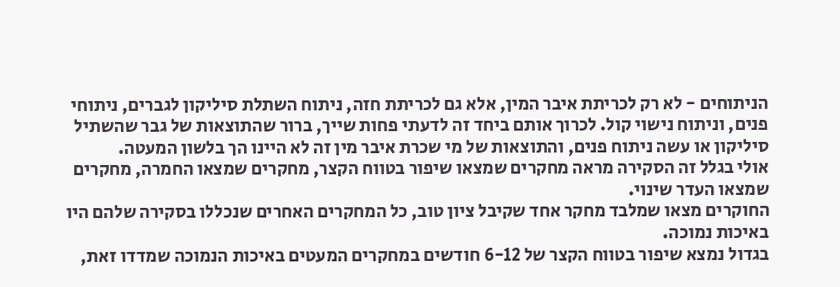הניתוחים - לא רק לכריתת איבר המין, אלא גם לכריתת חזה, ניתוח השתלת סיליקון לגברים, ניתוחי פנים, וניתוח נישוי קול. לכרוך אותם ביחד זה לדעתי פחות שייך, ברור שהתוצאות של גבר שהשתיל סיליקון או עשה ניתוח פנים, והתוצאות של מי שכרת איבר מין זה לא היינו הך בלשון המעטה.
אולי בגלל זה הסקירה מראה מחקרים שמצאו שיפור בטווח הקצר, מחקרים שמצאו החמרה, מחקרים שמצאו העדר שינוי.
החוקרים מצאו שמלבד מחקר אחד שקיבל ציון טוב, כל המחקרים האחרים שנכללו בסקירה שלהם היו באיכות נמוכה.
בגדול נמצא שיפור בטווח הקצר של 6-12 חודשים במחקרים המעטים באיכות הנמוכה שמדדו זאת,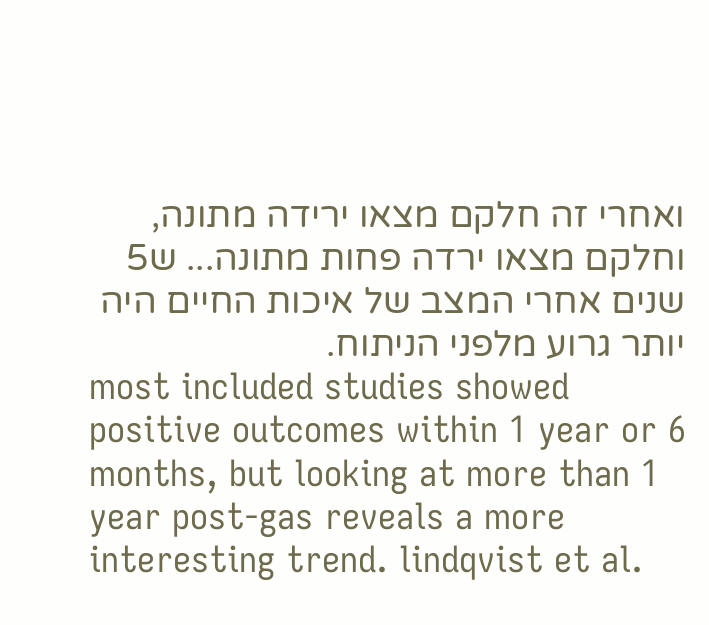ואחרי זה חלקם מצאו ירידה מתונה, וחלקם מצאו ירדה פחות מתונה... ש5 שנים אחרי המצב של איכות החיים היה יותר גרוע מלפני הניתוח.
most included studies showed positive outcomes within 1 year or 6 months, but looking at more than 1 year post-gas reveals a more interesting trend. lindqvist et al.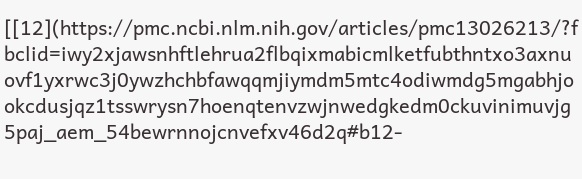[[12](https://pmc.ncbi.nlm.nih.gov/articles/pmc13026213/?fbclid=iwy2xjawsnhftlehrua2flbqixmabicmlketfubthntxo3axnuovf1yxrwc3j0ywzhchbfawqqmjiymdm5mtc4odiwmdg5mgabhjookcdusjqz1tsswrysn7hoenqtenvzwjnwedgkedm0ckuvinimuvjg5paj_aem_54bewrnnojcnvefxv46d2q#b12-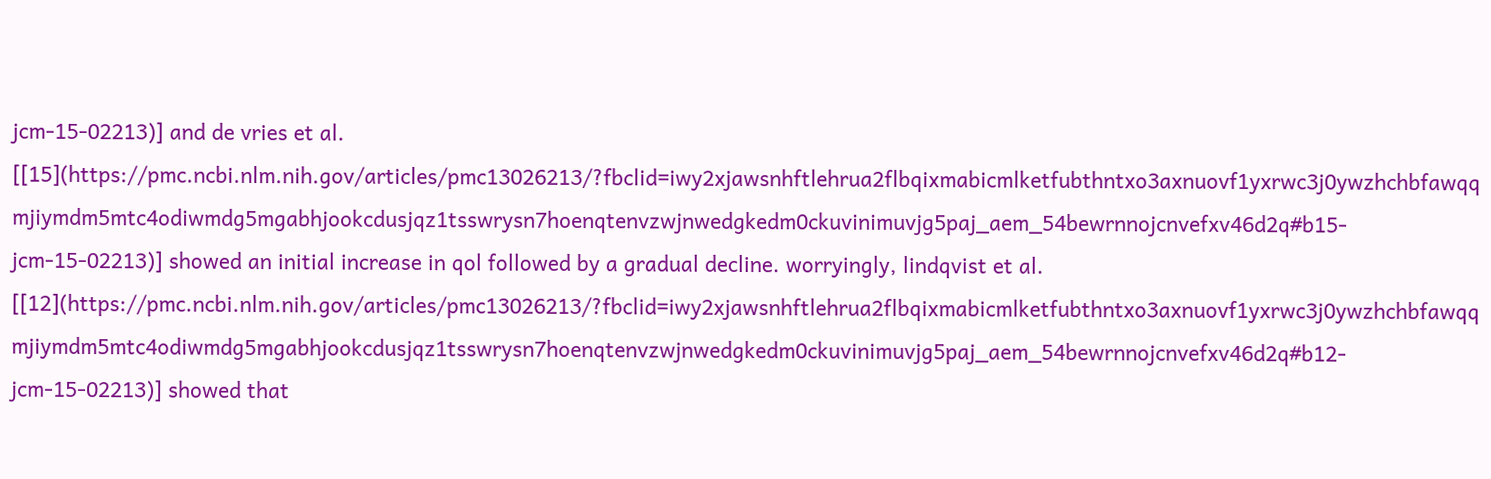jcm-15-02213)] and de vries et al. [[15](https://pmc.ncbi.nlm.nih.gov/articles/pmc13026213/?fbclid=iwy2xjawsnhftlehrua2flbqixmabicmlketfubthntxo3axnuovf1yxrwc3j0ywzhchbfawqqmjiymdm5mtc4odiwmdg5mgabhjookcdusjqz1tsswrysn7hoenqtenvzwjnwedgkedm0ckuvinimuvjg5paj_aem_54bewrnnojcnvefxv46d2q#b15-jcm-15-02213)] showed an initial increase in qol followed by a gradual decline. worryingly, lindqvist et al. [[12](https://pmc.ncbi.nlm.nih.gov/articles/pmc13026213/?fbclid=iwy2xjawsnhftlehrua2flbqixmabicmlketfubthntxo3axnuovf1yxrwc3j0ywzhchbfawqqmjiymdm5mtc4odiwmdg5mgabhjookcdusjqz1tsswrysn7hoenqtenvzwjnwedgkedm0ckuvinimuvjg5paj_aem_54bewrnnojcnvefxv46d2q#b12-jcm-15-02213)] showed that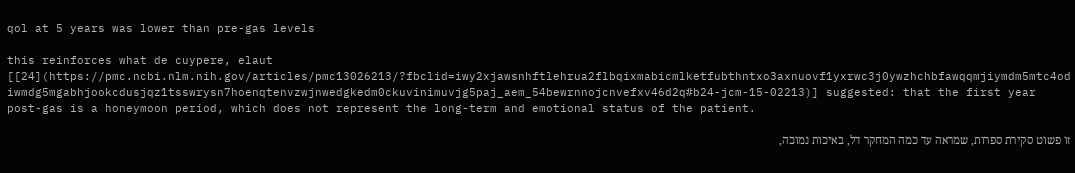qol at 5 years was lower than pre-gas levels

this reinforces what de cuypere, elaut [[24](https://pmc.ncbi.nlm.nih.gov/articles/pmc13026213/?fbclid=iwy2xjawsnhftlehrua2flbqixmabicmlketfubthntxo3axnuovf1yxrwc3j0ywzhchbfawqqmjiymdm5mtc4odiwmdg5mgabhjookcdusjqz1tsswrysn7hoenqtenvzwjnwedgkedm0ckuvinimuvjg5paj_aem_54bewrnnojcnvefxv46d2q#b24-jcm-15-02213)] suggested: that the first year post-gas is a honeymoon period, which does not represent the long-term and emotional status of the patient.

זו פשוט סקירת ספרות, שמראה עד כמה המחקר דל, באיכות נמוכה,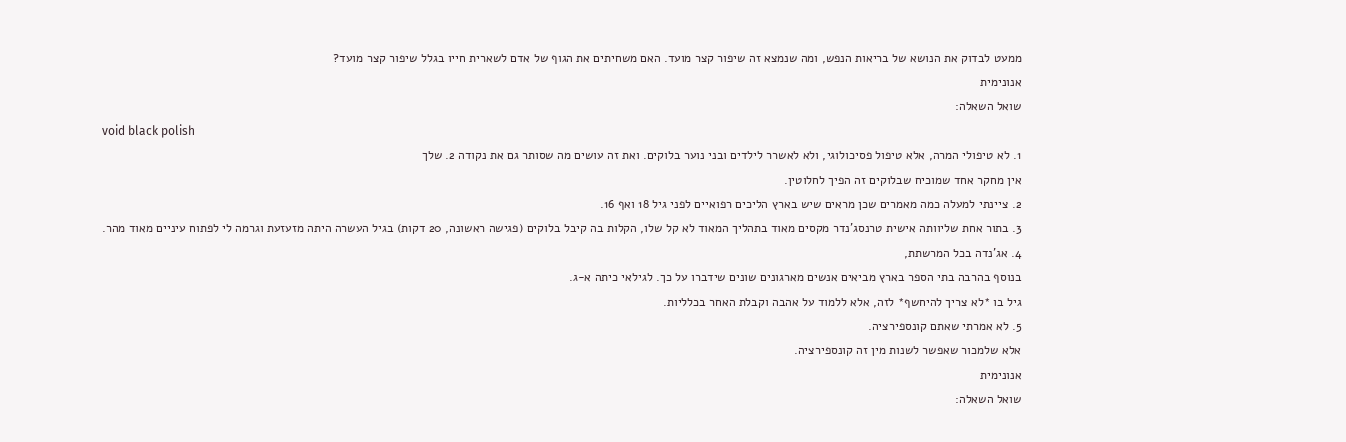ממעט לבדוק את הנושא של בריאות הנפש, ומה שנמצא זה שיפור קצר מועד. האם משחיתים את הגוף של אדם לשארית חייו בגלל שיפור קצר מועד?
אנונימית
שואל השאלה:
void black polish
1. לא טיפולי המרה, אלא טיפול פסיכולוגי, ולא לאשרר לילדים ובני נוער בלוקים. ואת זה עושים מה שסותר גם את נקודה 2. שלך
אין מחקר אחד שמוכיח שבלוקים זה הפיך לחלוטין.
2. ציינתי למעלה כמה מאמרים שכן מראים שיש בארץ הליכים רפואיים לפני גיל 18 ואף 16.
3. בתור אחת שליוותה אישית טרנסג'נדר מקסים מאוד בתהליך המאוד לא קל שלו, הקלות בה קיבל בלוקים (פגישה ראשונה, 20 דקות) בגיל העשרה היתה מזעזעת וגרמה לי לפתוח עיניים מאוד מהר.
4. אג'נדה בכל המרשתת,
בנוסף בהרבה בתי הספר בארץ מביאים אנשים מארגונים שונים שידברו על כך. לגילאי כיתה א-ג.
גיל בו *לא צריך להיחשף* לזה, אלא ללמוד על אהבה וקבלת האחר בכלליות.
5. לא אמרתי שאתם קונספירציה.
אלא שלמכור שאפשר לשנות מין זה קונספירציה.
אנונימית
שואל השאלה: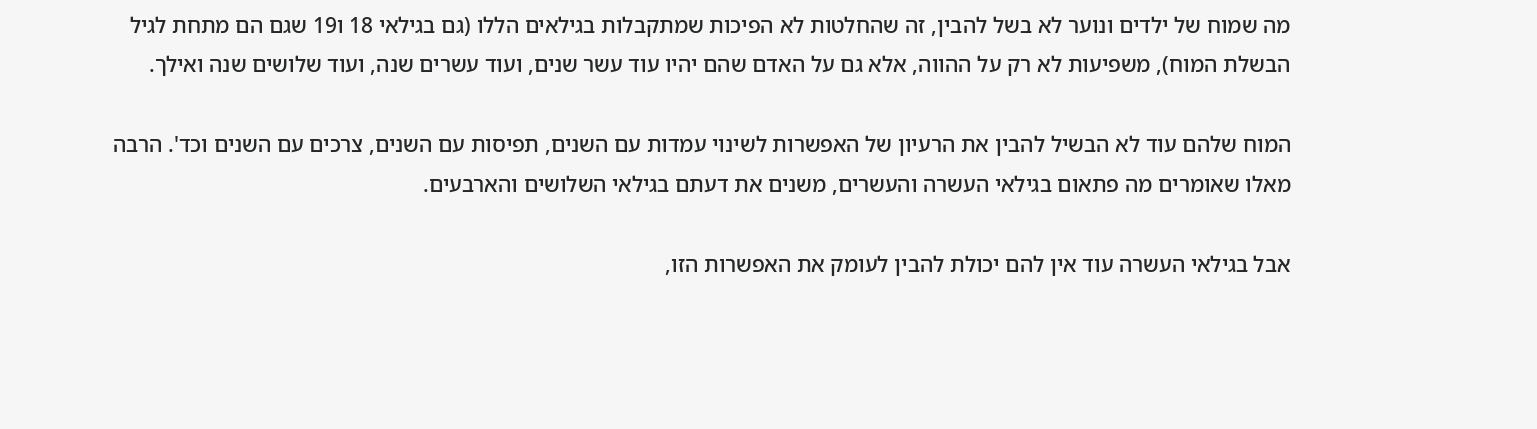מה שמוח של ילדים ונוער לא בשל להבין, זה שהחלטות לא הפיכות שמתקבלות בגילאים הללו (גם בגילאי 18 ו19 שגם הם מתחת לגיל הבשלת המוח), משפיעות לא רק על ההווה, אלא גם על האדם שהם יהיו עוד עשר שנים, ועוד עשרים שנה, ועוד שלושים שנה ואילך.

המוח שלהם עוד לא הבשיל להבין את הרעיון של האפשרות לשינוי עמדות עם השנים, תפיסות עם השנים, צרכים עם השנים וכד'. הרבה מאלו שאומרים מה פתאום בגילאי העשרה והעשרים, משנים את דעתם בגילאי השלושים והארבעים.

אבל בגילאי העשרה עוד אין להם יכולת להבין לעומק את האפשרות הזו,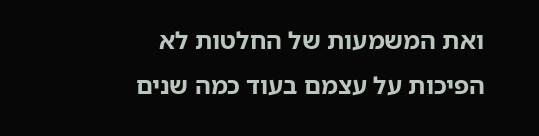ואת המשמעות של החלטות לא הפיכות על עצמם בעוד כמה שנים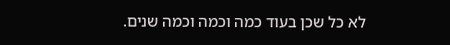לא כל שכן בעוד כמה וכמה וכמה שנים.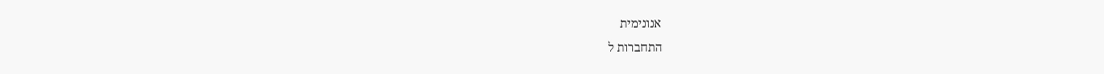אנונימית
התחברות ל